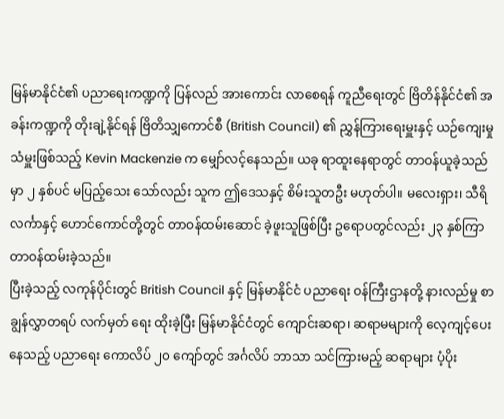မြန်မာနိုင်ငံ၏ ပညာရေးကဏ္ဍကို ပြန်လည် အားကောင်း လာစေရန် ကူညီရေးတွင် ဗြိတိန်နိုင်ငံ၏ အခန်းကဏ္ဍကို တိုးချဲ့နိုင်ရန် ဗြိတိသျှကောင်စီ (British Council) ၏ ညွှန်ကြားရေးမှူးနှင့် ယဉ်ကျေးမှု သံမှူးဖြစ်သည့် Kevin Mackenzie က မျှော်လင့်နေသည်။ ယခု ရာထူးနေရာတွင် တာဝန်ယူခဲ့သည်မှာ ၂ နှစ်ပင် မပြည့်သေး သော်လည်း သူက ဤဒေသနှင့် စိမ်းသူတဦး မဟုတ်ပါ။ မလေးရှား၊ သီရိလင်္ကာနှင့် ဟောင်ကောင်တို့တွင် တာဝန်ထမ်းဆောင် ခဲ့ဖူးသူဖြစ်ပြီး ဥရောပတွင်လည်း ၂၃ နှစ်ကြာ တာဝန်ထမ်းခဲ့သည်။
ပြီးခဲ့သည့် လကုန်ပိုင်းတွင် British Council နှင့် မြန်မာနိုင်ငံ ပညာရေး ဝန်ကြီးဌာနတို့ နားလည်မှု စာချွန်လွှာတရပ် လက်မှတ် ရေး ထိုးခဲ့ပြီး မြန်မာနိုင်ငံတွင် ကျောင်းဆရာ၊ ဆရာမများကို လေ့ကျင့်ပေးနေသည့် ပညာရေး ကောလိပ် ၂၀ ကျော်တွင် အင်္ဂလိပ် ဘာသာ သင်ကြားမည့် ဆရာများ ပံ့ပိုး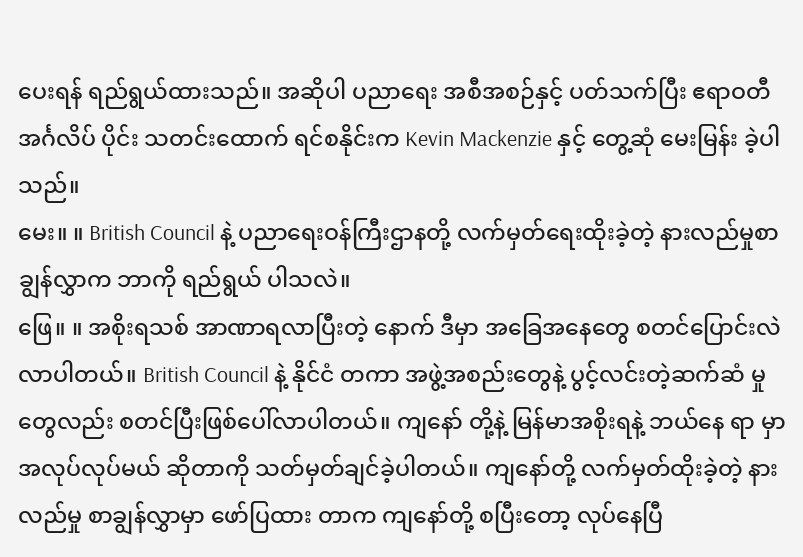ပေးရန် ရည်ရွယ်ထားသည်။ အဆိုပါ ပညာရေး အစီအစဉ်နှင့် ပတ်သက်ပြီး ဧရာဝတီ အင်္ဂလိပ် ပိုင်း သတင်းထောက် ရင်စနိုင်းက Kevin Mackenzie နှင့် တွေ့ဆုံ မေးမြန်း ခဲ့ပါသည်။
မေး။ ။ British Council နဲ့ ပညာရေးဝန်ကြီးဌာနတို့ လက်မှတ်ရေးထိုးခဲ့တဲ့ နားလည်မှုစာချွန်လွှာက ဘာကို ရည်ရွယ် ပါသလဲ။
ဖြေ။ ။ အစိုးရသစ် အာဏာရလာပြီးတဲ့ နောက် ဒီမှာ အခြေအနေတွေ စတင်ပြောင်းလဲ လာပါတယ်။ British Council နဲ့ နိုင်ငံ တကာ အဖွဲ့အစည်းတွေနဲ့ ပွင့်လင်းတဲ့ဆက်ဆံ မှုတွေလည်း စတင်ပြီးဖြစ်ပေါ်လာပါတယ်။ ကျနော် တို့နဲ့ မြန်မာအစိုးရနဲ့ ဘယ်နေ ရာ မှာ အလုပ်လုပ်မယ် ဆိုတာကို သတ်မှတ်ချင်ခဲ့ပါတယ်။ ကျနော်တို့ လက်မှတ်ထိုးခဲ့တဲ့ နားလည်မှု စာချွန်လွှာမှာ ဖော်ပြထား တာက ကျနော်တို့ စပြီးတော့ လုပ်နေပြီ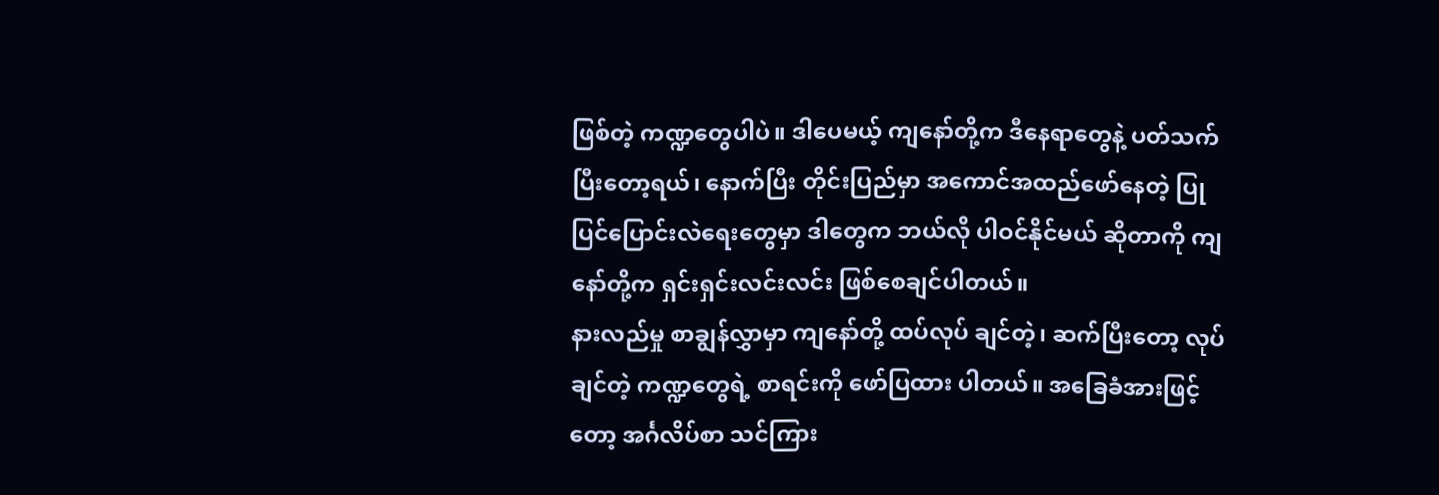ဖြစ်တဲ့ ကဏ္ဍတွေပါပဲ။ ဒါပေမယ့် ကျနော်တို့က ဒီနေရာတွေနဲ့ ပတ်သက်ပြီးတော့ရယ်၊ နောက်ပြီး တိုင်းပြည်မှာ အကောင်အထည်ဖော်နေတဲ့ ပြုပြင်ပြောင်းလဲရေးတွေမှာ ဒါတွေက ဘယ်လို ပါဝင်နိုင်မယ် ဆိုတာကို ကျနော်တို့က ရှင်းရှင်းလင်းလင်း ဖြစ်စေချင်ပါတယ်။
နားလည်မှု စာချွန်လွှာမှာ ကျနော်တို့ ထပ်လုပ် ချင်တဲ့၊ ဆက်ပြီးတော့ လုပ်ချင်တဲ့ ကဏ္ဍတွေရဲ့ စာရင်းကို ဖော်ပြထား ပါတယ်။ အခြေခံအားဖြင့်တော့ အင်္ဂလိပ်စာ သင်ကြား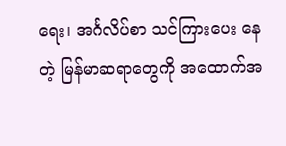ရေး၊ အင်္ဂလိပ်စာ သင်ကြားပေး နေတဲ့ မြန်မာဆရာတွေကို အထောက်အ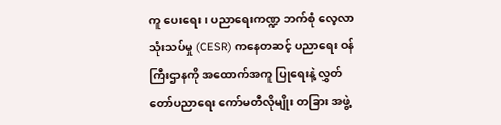ကူ ပေးရေး၊ ပညာရေးကဏ္ဍ ဘက်စုံ လေ့လာသုံးသပ်မှု (CESR) ကနေတဆင့် ပညာရေး ဝန်ကြီးဌာနကို အထောက်အကူ ပြုရေးနဲ့ လွှတ်တော်ပညာရေး ကော်မတီလိုမျိုး တခြား အဖွဲ့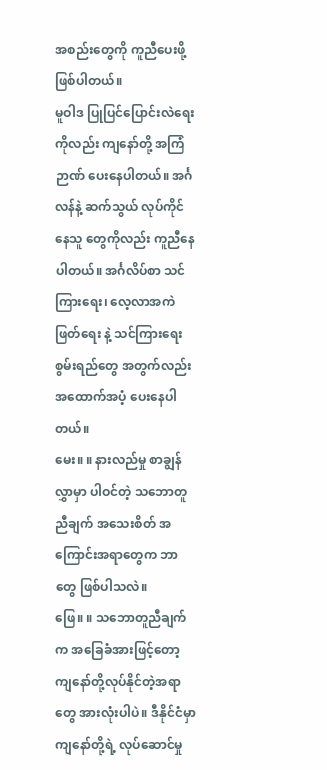အစည်းတွေကို ကူညီပေးဖို့ ဖြစ်ပါတယ်။
မူဝါဒ ပြုပြင်ပြောင်းလဲရေး ကိုလည်း ကျနော်တို့ အကြံဉာဏ် ပေးနေပါတယ်။ အင်္ဂလန်နဲ့ ဆက်သွယ် လုပ်ကိုင်နေသူ တွေကိုလည်း ကူညီနေပါတယ်။ အင်္ဂလိပ်စာ သင်ကြားရေး၊ လေ့လာအကဲဖြတ်ရေး နဲ့ သင်ကြားရေး စွမ်းရည်တွေ အတွက်လည်း အထောက်အပံ့ ပေးနေပါတယ်။
မေး။ ။ နားလည်မှု စာချွန်လွှာမှာ ပါဝင်တဲ့ သဘောတူညီချက် အသေးစိတ် အကြောင်းအရာတွေက ဘာတွေ ဖြစ်ပါသလဲ။
ဖြေ။ ။ သဘောတူညီချက်က အခြေခံအားဖြင့်တော့ ကျနော်တို့လုပ်နိုင်တဲ့အရာတွေ အားလုံးပါပဲ။ ဒီနိုင်ငံမှာ ကျနော်တို့ရဲ့ လုပ်ဆောင်မှု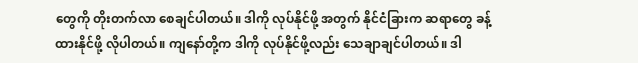တွေကို တိုးတက်လာ စေချင်ပါတယ်။ ဒါကို လုပ်နိုင်ဖို့ အတွက် နိုင်ငံခြားက ဆရာတွေ ခန့်ထားနိုင်ဖို့ လိုပါတယ်။ ကျနော်တို့က ဒါကို လုပ်နိုင်ဖို့လည်း သေချာချင်ပါတယ်။ ဒါ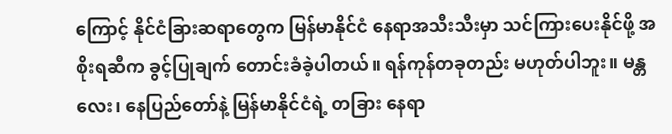ကြောင့် နိုင်ငံခြားဆရာတွေက မြန်မာနိုင်ငံ နေရာအသီးသီးမှာ သင်ကြားပေးနိုင်ဖို့ အစိုးရဆီက ခွင့်ပြုချက် တောင်းခံခဲ့ပါတယ်။ ရန်ကုန်တခုတည်း မဟုတ်ပါဘူး။ မန္တလေး၊ နေပြည်တော်နဲ့ မြန်မာနိုင်ငံရဲ့ တခြား နေရာ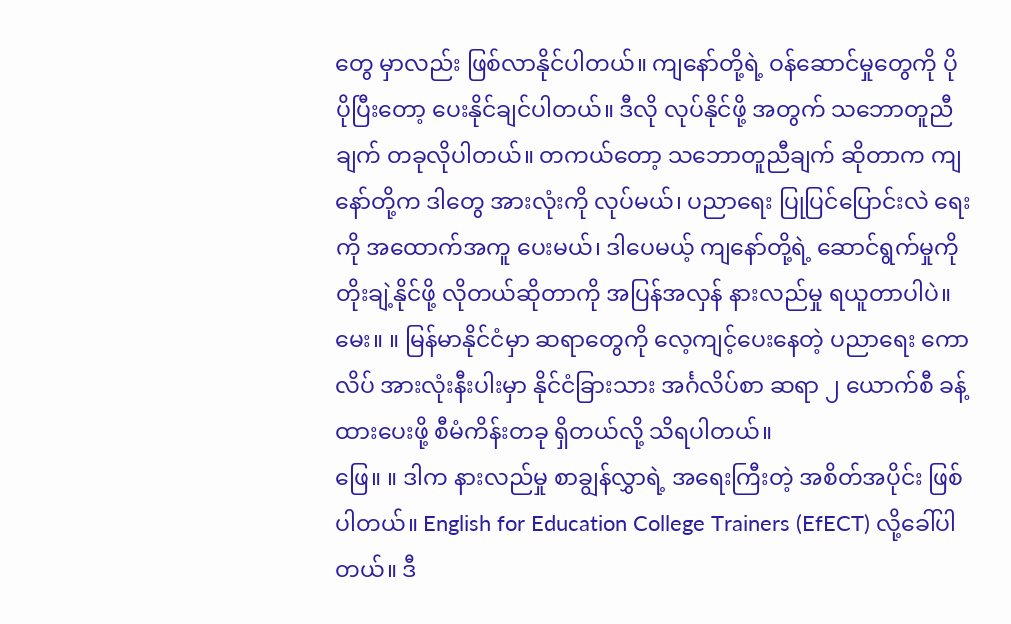တွေ မှာလည်း ဖြစ်လာနိုင်ပါတယ်။ ကျနော်တို့ရဲ့ ဝန်ဆောင်မှုတွေကို ပိုပိုပြီးတော့ ပေးနိုင်ချင်ပါတယ်။ ဒီလို လုပ်နိုင်ဖို့ အတွက် သဘောတူညီချက် တခုလိုပါတယ်။ တကယ်တော့ သဘောတူညီချက် ဆိုတာက ကျနော်တို့က ဒါတွေ အားလုံးကို လုပ်မယ်၊ ပညာရေး ပြုပြင်ပြောင်းလဲ ရေးကို အထောက်အကူ ပေးမယ်၊ ဒါပေမယ့် ကျနော်တို့ရဲ့ ဆောင်ရွက်မှုကို တိုးချဲ့နိုင်ဖို့ လိုတယ်ဆိုတာကို အပြန်အလှန် နားလည်မှု ရယူတာပါပဲ။
မေး။ ။ မြန်မာနိုင်ငံမှာ ဆရာတွေကို လေ့ကျင့်ပေးနေတဲ့ ပညာရေး ကောလိပ် အားလုံးနီးပါးမှာ နိုင်ငံခြားသား အင်္ဂလိပ်စာ ဆရာ ၂ ယောက်စီ ခန့်ထားပေးဖို့ စီမံကိန်းတခု ရှိတယ်လို့ သိရပါတယ်။
ဖြေ။ ။ ဒါက နားလည်မှု စာချွန်လွှာရဲ့ အရေးကြီးတဲ့ အစိတ်အပိုင်း ဖြစ်ပါတယ်။ English for Education College Trainers (EfECT) လို့ခေါ်ပါတယ်။ ဒီ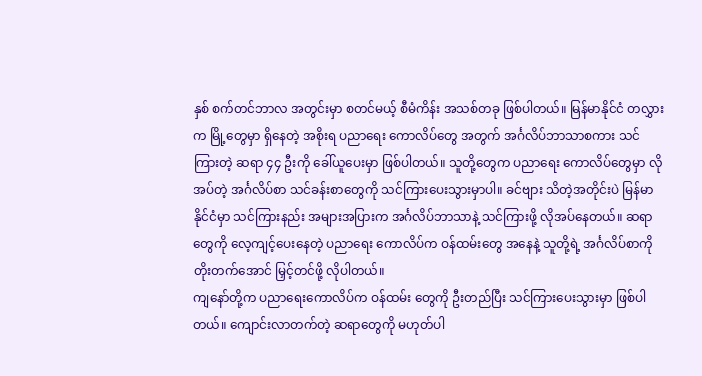နှစ် စက်တင်ဘာလ အတွင်းမှာ စတင်မယ့် စီမံကိန်း အသစ်တခု ဖြစ်ပါတယ်။ မြန်မာနိုင်ငံ တလွှားက မြို့တွေမှာ ရှိနေတဲ့ အစိုးရ ပညာရေး ကောလိပ်တွေ အတွက် အင်္ဂလိပ်ဘာသာစကား သင်ကြားတဲ့ ဆရာ ၄၄ ဦးကို ခေါ်ယူပေးမှာ ဖြစ်ပါတယ်။ သူတို့တွေက ပညာရေး ကောလိပ်တွေမှာ လိုအပ်တဲ့ အင်္ဂလိပ်စာ သင်ခန်းစာတွေကို သင်ကြားပေးသွားမှာပါ။ ခင်ဗျား သိတဲ့အတိုင်းပဲ မြန်မာနိုင်ငံမှာ သင်ကြားနည်း အများအပြားက အင်္ဂလိပ်ဘာသာနဲ့ သင်ကြားဖို့ လိုအပ်နေတယ်။ ဆရာတွေကို လေ့ကျင့်ပေးနေတဲ့ ပညာရေး ကောလိပ်က ဝန်ထမ်းတွေ အနေနဲ့ သူတို့ရဲ့ အင်္ဂလိပ်စာကို တိုးတက်အောင် မြှင့်တင်ဖို့ လိုပါတယ်။
ကျနော်တို့က ပညာရေးကောလိပ်က ဝန်ထမ်း တွေကို ဦးတည်ပြီး သင်ကြားပေးသွားမှာ ဖြစ်ပါတယ်။ ကျောင်းလာတက်တဲ့ ဆရာတွေကို မဟုတ်ပါ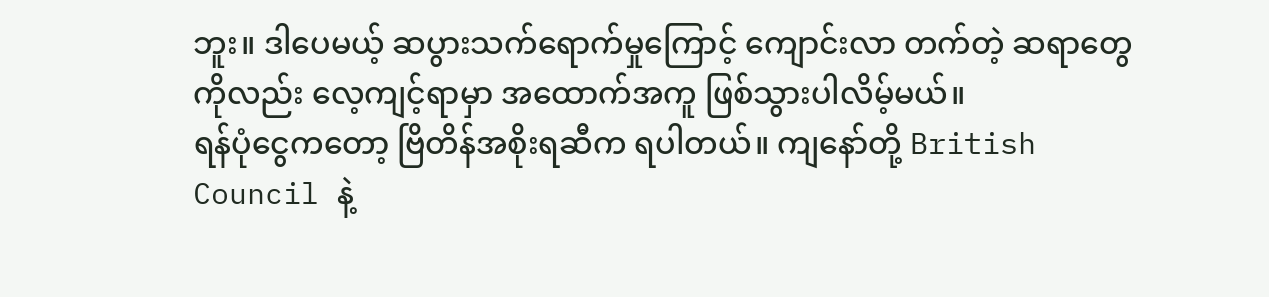ဘူး။ ဒါပေမယ့် ဆပွားသက်ရောက်မှုကြောင့် ကျောင်းလာ တက်တဲ့ ဆရာတွေကိုလည်း လေ့ကျင့်ရာမှာ အထောက်အကူ ဖြစ်သွားပါလိမ့်မယ်။
ရန်ပုံငွေကတော့ ဗြိတိန်အစိုးရဆီက ရပါတယ်။ ကျနော်တို့ British Council နဲ့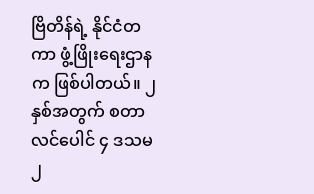ဗြိတိန်ရဲ့ နိုင်ငံတကာ ဖွံ့ဖြိုးရေးဌာနက ဖြစ်ပါတယ်။ ၂ နှစ်အတွက် စတာလင်ပေါင် ၄ ဒသမ ၂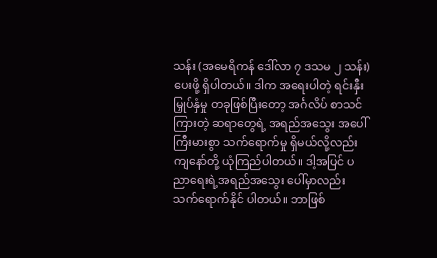သန်း (အမေရိကန် ဒေါ်လာ ၇ ဒသမ ၂ သန်း) ပေးဖို့ ရှိပါတယ်။ ဒါက အရေးပါတဲ့ ရင်းနှီးမြှုပ်နှံမှု တခုဖြစ်ပြီးတော့ အင်္ဂလိပ် စာသင်ကြားတဲ့ ဆရာတွေရဲ့ အရည်အသွေး အပေါ် ကြီးမားစွာ သက်ရောက်မှု ရှိမယ်လို့လည်း ကျနော်တို့ ယုံကြည်ပါတယ်။ ဒါ့အပြင် ပညာရေးရဲ့အရည်အသွေး ပေါ်မှာလည်း သက်ရောက်နိုင် ပါတယ်။ ဘာဖြစ်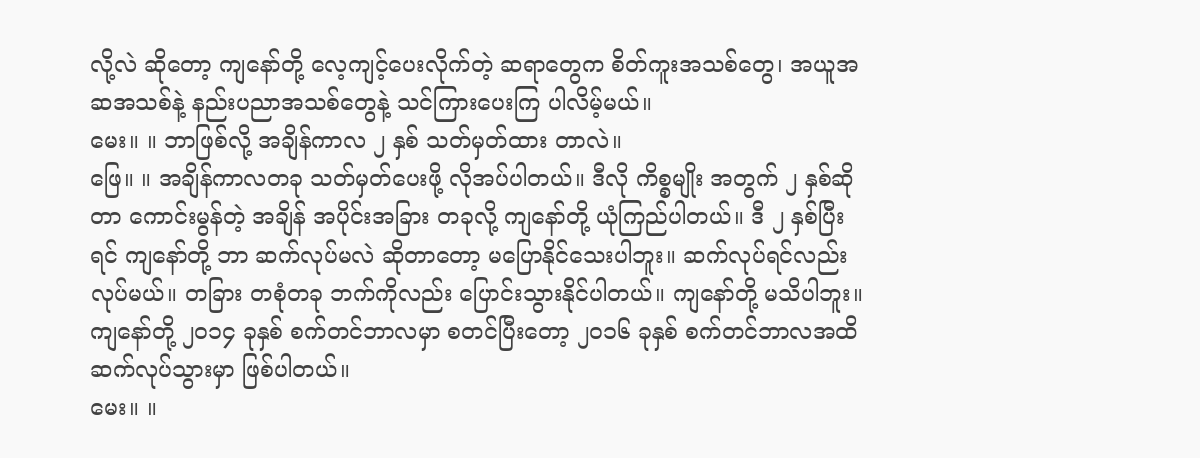လို့လဲ ဆိုတော့ ကျနော်တို့ လေ့ကျင့်ပေးလိုက်တဲ့ ဆရာတွေက စိတ်ကူးအသစ်တွေ၊ အယူအဆအသစ်နဲ့ နည်းပညာအသစ်တွေနဲ့ သင်ကြားပေးကြ ပါလိမ့်မယ်။
မေး။ ။ ဘာဖြစ်လို့ အချိန်ကာလ ၂ နှစ် သတ်မှတ်ထား တာလဲ။
ဖြေ။ ။ အချိန်ကာလတခု သတ်မှတ်ပေးဖို့ လိုအပ်ပါတယ်။ ဒီလို ကိစ္စမျိုး အတွက် ၂ နှစ်ဆိုတာ ကောင်းမွန်တဲ့ အချိန် အပိုင်းအခြား တခုလို့ ကျနော်တို့ ယုံကြည်ပါတယ်။ ဒီ ၂ နှစ်ပြီးရင် ကျနော်တို့ ဘာ ဆက်လုပ်မလဲ ဆိုတာတော့ မပြောနိုင်သေးပါဘူး။ ဆက်လုပ်ရင်လည်း လုပ်မယ်။ တခြား တစုံတခု ဘက်ကိုလည်း ပြောင်းသွားနိုင်ပါတယ်။ ကျနော်တို့ မသိပါဘူး။ ကျနော်တို့ ၂၀၁၄ ခုနှစ် စက်တင်ဘာလမှာ စတင်ပြီးတော့ ၂၀၁၆ ခုနှစ် စက်တင်ဘာလအထိ ဆက်လုပ်သွားမှာ ဖြစ်ပါတယ်။
မေး။ ။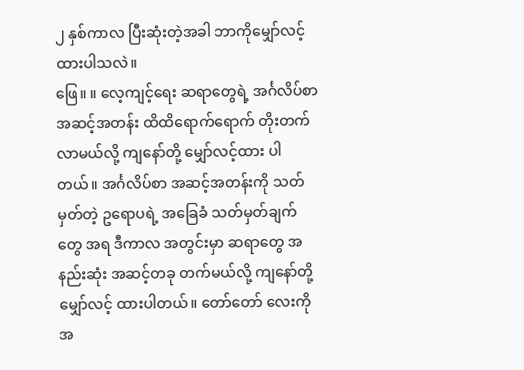၂ နှစ်ကာလ ပြီးဆုံးတဲ့အခါ ဘာကိုမျှော်လင့် ထားပါသလဲ။
ဖြေ။ ။ လေ့ကျင့်ရေး ဆရာတွေရဲ့ အင်္ဂလိပ်စာ အဆင့်အတန်း ထိထိရောက်ရောက် တိုးတက်လာမယ်လို့ ကျနော်တို့ မျှော်လင့်ထား ပါတယ်။ အင်္ဂလိပ်စာ အဆင့်အတန်းကို သတ်မှတ်တဲ့ ဥရောပရဲ့ အခြေခံ သတ်မှတ်ချက်တွေ အရ ဒီကာလ အတွင်းမှာ ဆရာတွေ အနည်းဆုံး အဆင့်တခု တက်မယ်လို့ ကျနော်တို့ မျှော်လင့် ထားပါတယ်။ တော်တော် လေးကို အ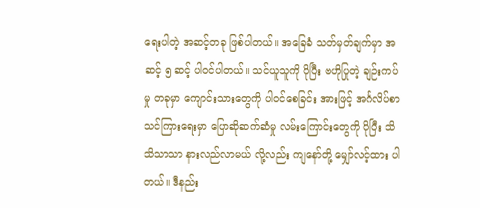ရေးပါတဲ့ အဆင့်တခု ဖြစ်ပါတယ်။ အခြေခံ သတ်မှတ်ချက်မှာ အဆင့် ၅ ဆင့် ပါဝင်ပါတယ်။ သင်ယူသူကို ပိုပြီး ဗဟိုပြုတဲ့ ချဉ်းကပ်မှု တခုမှာ ကျောင်းသားတွေကို ပါဝင်စေခြင်း အားဖြင့် အင်္ဂလိပ်စာ သင်ကြားရေးမှာ ပြောဆိုဆက်ဆံမှု လမ်းကြောင်းတွေကို ပိုပြီး သိသိသာသာ နားလည်လာမယ် လို့လည်း ကျနော်တို့ မျှော်လင့်ထား ပါတယ်။ ဒီနည်း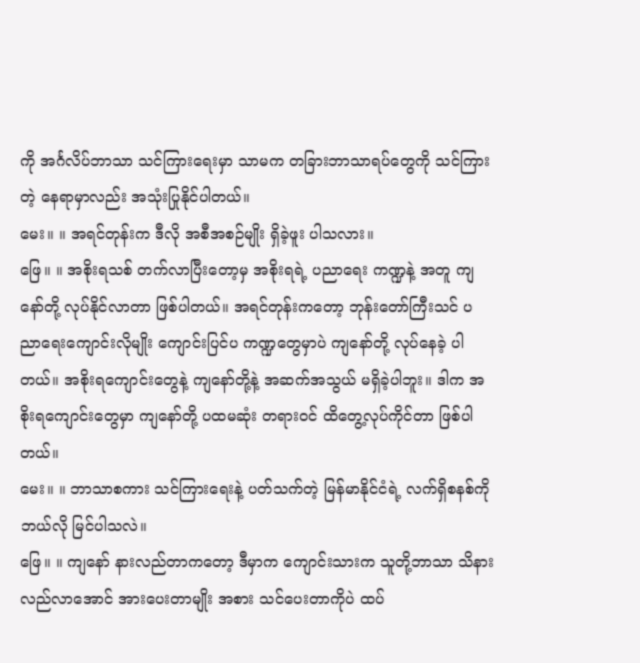ကို အင်္ဂလိပ်ဘာသာ သင်ကြားရေးမှာ သာမက တခြားဘာသာရပ်တွေကို သင်ကြားတဲ့ နေရာမှာလည်း အသုံးပြုနိုင်ပါတယ်။
မေး။ ။ အရင်တုန်းက ဒီလို အစီအစဉ်မျိုး ရှိခဲ့ဖူး ပါသလား။
ဖြေ။ ။ အစိုးရသစ် တက်လာပြီးတော့မှ အစိုးရရဲ့ ပညာရေး ကဏ္ဍနဲ့ အတူ ကျနော်တို့ လုပ်နိုင်လာတာ ဖြစ်ပါတယ်။ အရင်တုန်းကတော့ ဘုန်းတော်ကြီးသင် ပညာရေးကျောင်းလိုမျိုး ကျောင်းပြင်ပ ကဏ္ဍတွေမှာပဲ ကျနော်တို့ လုပ်နေခဲ့ ပါတယ်။ အစိုးရကျောင်းတွေနဲ့ ကျနော်တို့နဲ့ အဆက်အသွယ် မရှိခဲ့ပါဘူး။ ဒါက အစိုးရကျောင်းတွေမှာ ကျနော်တို့ ပထမဆုံး တရားဝင် ထိတွေ့လုပ်ကိုင်တာ ဖြစ်ပါတယ်။
မေး။ ။ ဘာသာစကား သင်ကြားရေးနဲ့ ပတ်သက်တဲ့ မြန်မာနိုင်ငံရဲ့ လက်ရှိစနစ်ကို ဘယ်လို မြင်ပါသလဲ။
ဖြေ။ ။ ကျနော် နားလည်တာကတော့ ဒီမှာက ကျောင်းသားက သူတို့ဘာသာ သိနားလည်လာအောင် အားပေးတာမျိုး အစား သင်ပေးတာကိုပဲ ထပ်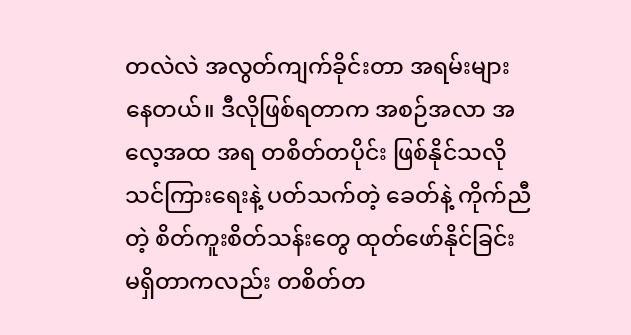တလဲလဲ အလွတ်ကျက်ခိုင်းတာ အရမ်းများနေတယ်။ ဒီလိုဖြစ်ရတာက အစဉ်အလာ အလေ့အထ အရ တစိတ်တပိုင်း ဖြစ်နိုင်သလို သင်ကြားရေးနဲ့ ပတ်သက်တဲ့ ခေတ်နဲ့ ကိုက်ညီတဲ့ စိတ်ကူးစိတ်သန်းတွေ ထုတ်ဖော်နိုင်ခြင်း မရှိတာကလည်း တစိတ်တ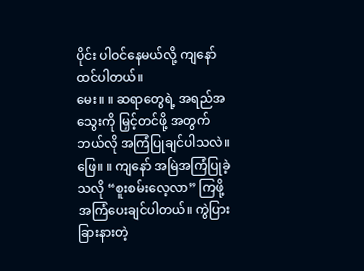ပိုင်း ပါဝင်နေမယ်လို့ ကျနော်ထင်ပါတယ်။
မေး။ ။ ဆရာတွေရဲ့ အရည်အသွေးကို မြှင့်တင်ဖို့ အတွက် ဘယ်လို အကြံပြုချင်ပါသလဲ။
ဖြေ။ ။ ကျနော် အမြဲအကြံပြုခဲ့ သလို “စူးစမ်းလေ့လာ” ကြဖို့ အကြံပေးချင်ပါတယ်။ ကွဲပြားခြားနားတဲ့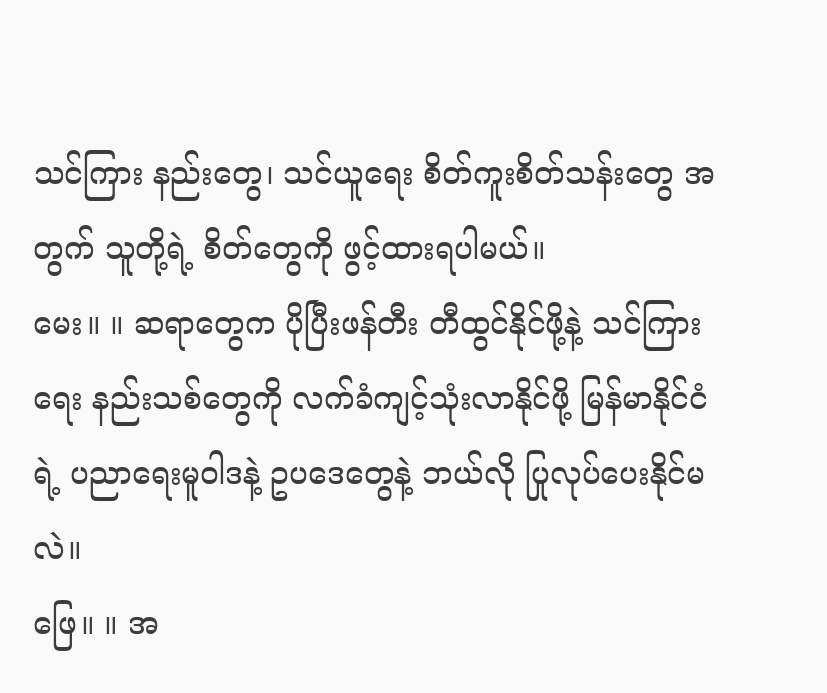သင်ကြား နည်းတွေ၊ သင်ယူရေး စိတ်ကူးစိတ်သန်းတွေ အတွက် သူတို့ရဲ့ စိတ်တွေကို ဖွင့်ထားရပါမယ်။
မေး။ ။ ဆရာတွေက ပိုပြီးဖန်တီး တီထွင်နိုင်ဖို့နဲ့ သင်ကြားရေး နည်းသစ်တွေကို လက်ခံကျင့်သုံးလာနိုင်ဖို့ မြန်မာနိုင်ငံရဲ့ ပညာရေးမူဝါဒနဲ့ ဥပဒေတွေနဲ့ ဘယ်လို ပြုလုပ်ပေးနိုင်မလဲ။
ဖြေ။ ။ အ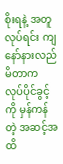စိုးရနဲ့ အတူ လုပ်ရင်း ကျနော်နားလည်မိတာက လုပ်ပိုင်ခွင့်ကို မှန်ကန်တဲ့ အဆင့်အထိ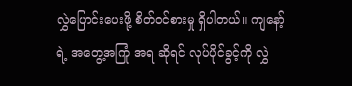လွှဲပြောင်းပေးဖို့ စိတ်ဝင်စားမှု ရှိပါတယ်။ ကျနော့်ရဲ့ အတွေ့အကြုံ အရ ဆိုရင် လုပ်ပိုင်ခွင့်ကို လွှဲ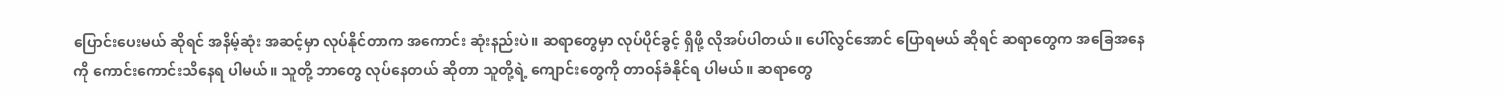ပြောင်းပေးမယ် ဆိုရင် အနိမ့်ဆုံး အဆင့်မှာ လုပ်နိုင်တာက အကောင်း ဆုံးနည်းပဲ။ ဆရာတွေမှာ လုပ်ပိုင်ခွင့် ရှိဖို့ လိုအပ်ပါတယ်။ ပေါ်လွင်အောင် ပြောရမယ် ဆိုရင် ဆရာတွေက အခြေအနေကို ကောင်းကောင်းသိနေရ ပါမယ်။ သူတို့ ဘာတွေ လုပ်နေတယ် ဆိုတာ သူတို့ရဲ့ ကျောင်းတွေကို တာဝန်ခံနိုင်ရ ပါမယ်။ ဆရာတွေ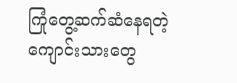ကြုံတွေ့ဆက်ဆံနေရတဲ့ ကျောင်းသားတွေ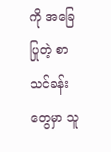ကို အခြေပြုတဲ့ စာသင်ခန်းတွေမှာ သူ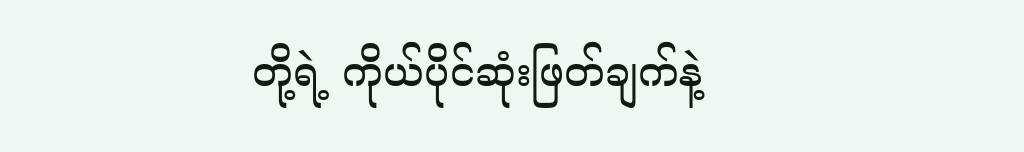တို့ရဲ့ ကိုယ်ပိုင်ဆုံးဖြတ်ချက်နဲ့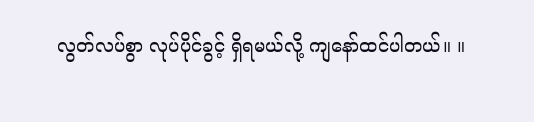လွတ်လပ်စွာ လုပ်ပိုင်ခွင့် ရှိရမယ်လို့ ကျနော်ထင်ပါတယ်။ ။